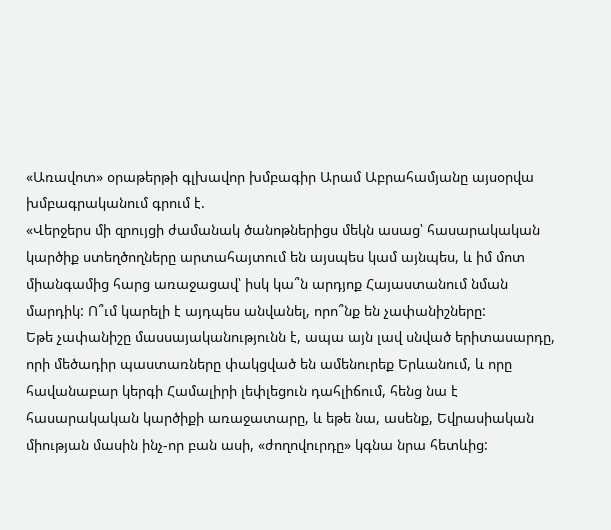«Առավոտ» օրաթերթի գլխավոր խմբագիր Արամ Աբրահամյանը այսօրվա խմբագրականում գրում է.
«Վերջերս մի զրույցի ժամանակ ծանոթներիցս մեկն ասաց՝ հասարակական կարծիք ստեղծողները արտահայտում են այսպես կամ այնպես, և իմ մոտ միանգամից հարց առաջացավ՝ իսկ կա՞ն արդյոք Հայաստանում նման մարդիկ: Ո՞ւմ կարելի է այդպես անվանել, որո՞նք են չափանիշները:
Եթե չափանիշը մասսայականությունն է, ապա այն լավ սնված երիտասարդը, որի մեծադիր պաստառները փակցված են ամենուրեք Երևանում, և որը հավանաբար կերգի Համալիրի լեփլեցուն դահլիճում, հենց նա է հասարակական կարծիքի առաջատարը, և եթե նա, ասենք, Եվրասիական միության մասին ինչ-որ բան ասի, «ժողովուրդը» կգնա նրա հետևից: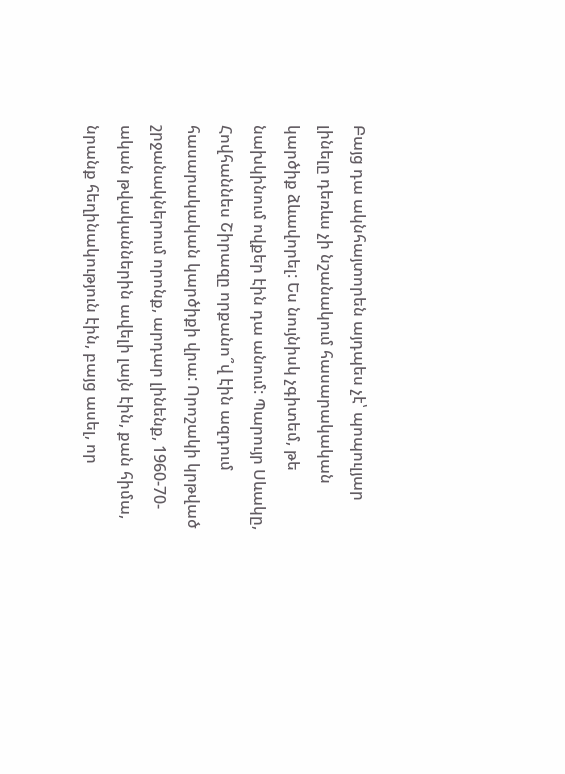Բայց դա ակնհայտորեն այդպես չէ՝ պոպուլյար լինելը դեռևս չի նշանակում հասարակական կարծիք ձևավորել: Ես նույնիսկ չգիտեմ, թե նախկինում ովքեր էին դա անում: Պարույր Սևակը, Հովհաննես Շիրազը որքանո՞վ էին ազդում հասարակական կարծիքի վրա: Որոշակի կրթված շրջանակներում որոնք, արդար լինենք, 1960-70- ական թվականներին ավելի լայն էին, քան հիմա, նրանք հեղինակություն էին, բայց ասել, որ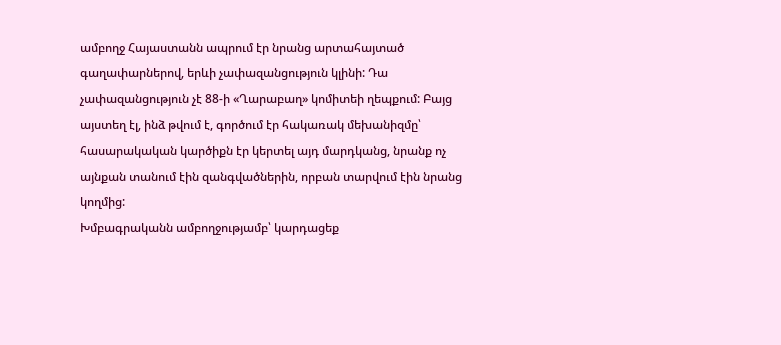ամբողջ Հայաստանն ապրում էր նրանց արտահայտած գաղափարներով, երևի չափազանցություն կլինի: Դա չափազանցություն չէ 88-ի «Ղարաբաղ» կոմիտեի ղեպքում: Բայց այստեղ էլ, ինձ թվում է, գործում էր հակառակ մեխանիզմը՝ հասարակական կարծիքն էր կերտել այդ մարդկանց, նրանք ոչ այնքան տանում էին զանգվածներին, որբան տարվում էին նրանց կողմից:
Խմբագրականն ամբողջությամբ՝ կարդացեք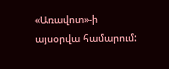«Առավոտ»-ի այսօրվա համարում: